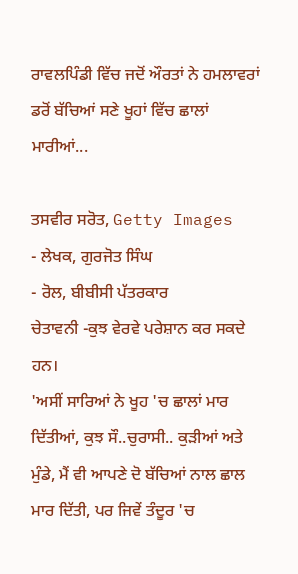ਰਾਵਲਪਿੰਡੀ ਵਿੱਚ ਜਦੋਂ ਔਰਤਾਂ ਨੇ ਹਮਲਾਵਰਾਂ ਡਰੋਂ ਬੱਚਿਆਂ ਸਣੇ ਖੂਹਾਂ ਵਿੱਚ ਛਾਲਾਂ ਮਾਰੀਆਂ...

ਤਸਵੀਰ ਸਰੋਤ, Getty Images
- ਲੇਖਕ, ਗੁਰਜੋਤ ਸਿੰਘ
- ਰੋਲ, ਬੀਬੀਸੀ ਪੱਤਰਕਾਰ
ਚੇਤਾਵਨੀ -ਕੁਝ ਵੇਰਵੇ ਪਰੇਸ਼ਾਨ ਕਰ ਸਕਦੇ ਹਨ।
'ਅਸੀਂ ਸਾਰਿਆਂ ਨੇ ਖੂਹ 'ਚ ਛਾਲਾਂ ਮਾਰ ਦਿੱਤੀਆਂ, ਕੁਝ ਸੌ..ਚੁਰਾਸੀ.. ਕੁੜੀਆਂ ਅਤੇ ਮੁੰਡੇ, ਮੈਂ ਵੀ ਆਪਣੇ ਦੋ ਬੱਚਿਆਂ ਨਾਲ ਛਾਲ ਮਾਰ ਦਿੱਤੀ, ਪਰ ਜਿਵੇਂ ਤੰਦੂਰ 'ਚ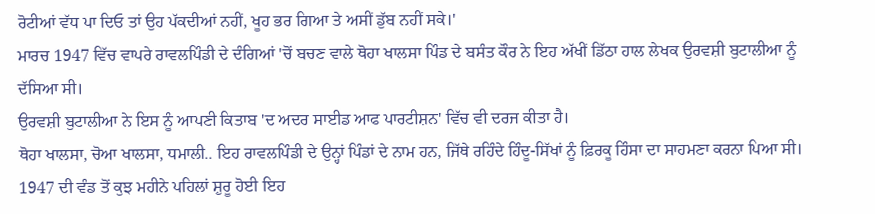ਰੋਟੀਆਂ ਵੱਧ ਪਾ ਦਿਓ ਤਾਂ ਉਹ ਪੱਕਦੀਆਂ ਨਹੀਂ, ਖੂਹ ਭਰ ਗਿਆ ਤੇ ਅਸੀਂ ਡੁੱਬ ਨਹੀਂ ਸਕੇ।'
ਮਾਰਚ 1947 ਵਿੱਚ ਵਾਪਰੇ ਰਾਵਲਪਿੰਡੀ ਦੇ ਦੰਗਿਆਂ 'ਚੋਂ ਬਚਣ ਵਾਲੇ ਥੋਹਾ ਖਾਲਸਾ ਪਿੰਡ ਦੇ ਬਸੰਤ ਕੌਰ ਨੇ ਇਹ ਅੱਖੀਂ ਡਿੱਠਾ ਹਾਲ ਲੇਖਕ ਉਰਵਸ਼ੀ ਬੁਟਾਲੀਆ ਨੂੰ ਦੱਸਿਆ ਸੀ।
ਉਰਵਸ਼ੀ ਬੁਟਾਲੀਆ ਨੇ ਇਸ ਨੂੰ ਆਪਣੀ ਕਿਤਾਬ 'ਦ ਅਦਰ ਸਾਈਡ ਆਫ ਪਾਰਟੀਸ਼ਨ' ਵਿੱਚ ਵੀ ਦਰਜ ਕੀਤਾ ਹੈ।
ਥੋਹਾ ਖਾਲਸਾ, ਚੋਆ ਖਾਲਸਾ, ਧਮਾਲੀ.. ਇਹ ਰਾਵਲਪਿੰਡੀ ਦੇ ਉਨ੍ਹਾਂ ਪਿੰਡਾਂ ਦੇ ਨਾਮ ਹਨ, ਜਿੱਥੇ ਰਹਿੰਦੇ ਹਿੰਦੂ-ਸਿੱਖਾਂ ਨੂੰ ਫ਼ਿਰਕੂ ਹਿੰਸਾ ਦਾ ਸਾਹਮਣਾ ਕਰਨਾ ਪਿਆ ਸੀ।
1947 ਦੀ ਵੰਡ ਤੋਂ ਕੁਝ ਮਹੀਨੇ ਪਹਿਲਾਂ ਸ਼ੁਰੂ ਹੋਈ ਇਹ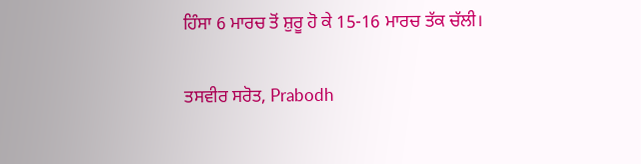ਹਿੰਸਾ 6 ਮਾਰਚ ਤੋਂ ਸ਼ੁਰੂ ਹੋ ਕੇ 15-16 ਮਾਰਚ ਤੱਕ ਚੱਲੀ।

ਤਸਵੀਰ ਸਰੋਤ, Prabodh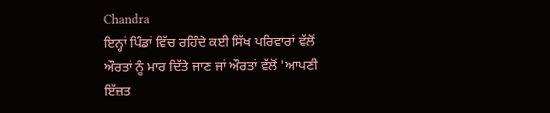Chandra
ਇਨ੍ਹਾਂ ਪਿੰਡਾਂ ਵਿੱਚ ਰਹਿੰਦੇ ਕਈ ਸਿੱਖ ਪਰਿਵਾਰਾਂ ਵੱਲੋਂ ਔਰਤਾਂ ਨੂੰ ਮਾਰ ਦਿੱਤੇ ਜਾਣ ਜਾਂ ਔਰਤਾਂ ਵੱਲੋਂ 'ਆਪਣੀ ਇੱਜ਼ਤ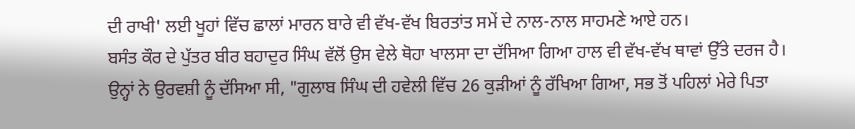ਦੀ ਰਾਖੀ' ਲਈ ਖੂਹਾਂ ਵਿੱਚ ਛਾਲਾਂ ਮਾਰਨ ਬਾਰੇ ਵੀ ਵੱਖ-ਵੱਖ ਬਿਰਤਾਂਤ ਸਮੇਂ ਦੇ ਨਾਲ-ਨਾਲ ਸਾਹਮਣੇ ਆਏ ਹਨ।
ਬਸੰਤ ਕੌਰ ਦੇ ਪੁੱਤਰ ਬੀਰ ਬਹਾਦੁਰ ਸਿੰਘ ਵੱਲੋਂ ਉਸ ਵੇਲੇ ਥੋਹਾ ਖਾਲਸਾ ਦਾ ਦੱਸਿਆ ਗਿਆ ਹਾਲ ਵੀ ਵੱਖ-ਵੱਖ ਥਾਵਾਂ ਉੱਤੇ ਦਰਜ ਹੈ।
ਉਨ੍ਹਾਂ ਨੇ ਉਰਵਸ਼ੀ ਨੂੰ ਦੱਸਿਆ ਸੀ, "ਗੁਲਾਬ ਸਿੰਘ ਦੀ ਹਵੇਲੀ ਵਿੱਚ 26 ਕੁੜੀਆਂ ਨੂੰ ਰੱਖਿਆ ਗਿਆ, ਸਭ ਤੋਂ ਪਹਿਲਾਂ ਮੇਰੇ ਪਿਤਾ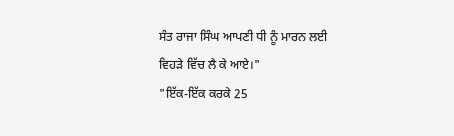ਸੰਤ ਰਾਜਾ ਸਿੰਘ ਆਪਣੀ ਧੀ ਨੂੰ ਮਾਰਨ ਲਈ ਵਿਹੜੇ ਵਿੱਚ ਲੈ ਕੇ ਆਏ।"
"ਇੱਕ-ਇੱਕ ਕਰਕੇ 25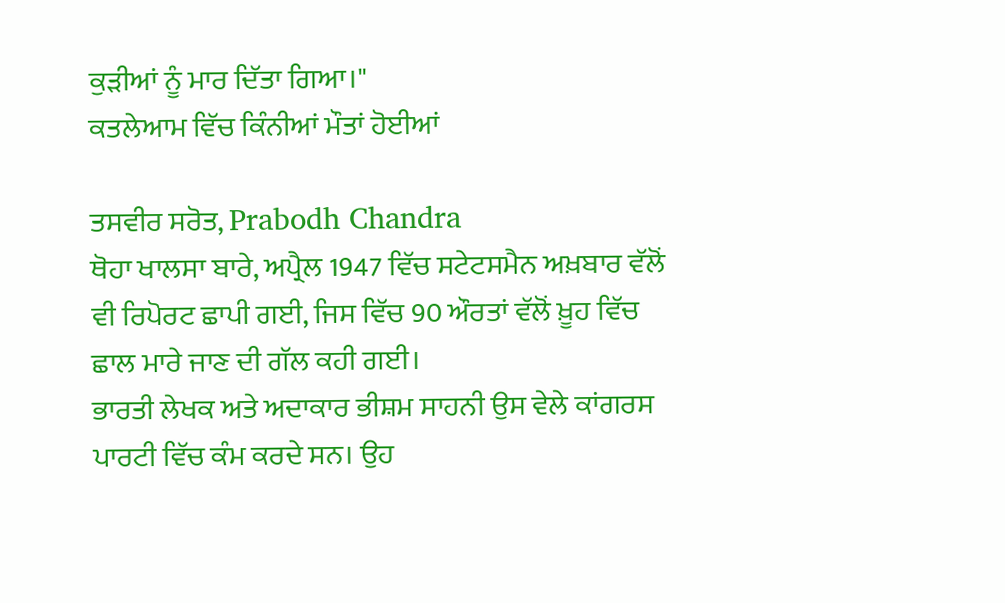ਕੁੜੀਆਂ ਨੂੰ ਮਾਰ ਦਿੱਤਾ ਗਿਆ।"
ਕਤਲੇਆਮ ਵਿੱਚ ਕਿੰਨੀਆਂ ਮੌਤਾਂ ਹੋਈਆਂ

ਤਸਵੀਰ ਸਰੋਤ, Prabodh Chandra
ਥੋਹਾ ਖਾਲਸਾ ਬਾਰੇ, ਅਪ੍ਰੈਲ 1947 ਵਿੱਚ ਸਟੇਟਸਮੈਨ ਅਖ਼ਬਾਰ ਵੱਲੋਂ ਵੀ ਰਿਪੋਰਟ ਛਾਪੀ ਗਈ, ਜਿਸ ਵਿੱਚ 90 ਔਰਤਾਂ ਵੱਲੋਂ ਖ਼ੂਹ ਵਿੱਚ ਛਾਲ ਮਾਰੇ ਜਾਣ ਦੀ ਗੱਲ ਕਹੀ ਗਈ।
ਭਾਰਤੀ ਲੇਖਕ ਅਤੇ ਅਦਾਕਾਰ ਭੀਸ਼ਮ ਸਾਹਨੀ ਉਸ ਵੇਲੇ ਕਾਂਗਰਸ ਪਾਰਟੀ ਵਿੱਚ ਕੰਮ ਕਰਦੇ ਸਨ। ਉਹ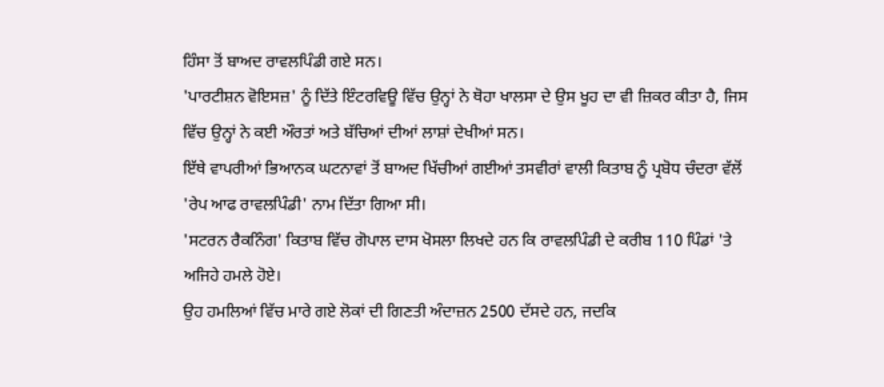ਹਿੰਸਾ ਤੋਂ ਬਾਅਦ ਰਾਵਲਪਿੰਡੀ ਗਏ ਸਨ।
'ਪਾਰਟੀਸ਼ਨ ਵੋਇਸਜ਼' ਨੂੰ ਦਿੱਤੇ ਇੰਟਰਵਿਊ ਵਿੱਚ ਉਨ੍ਹਾਂ ਨੇ ਥੋਹਾ ਖਾਲਸਾ ਦੇ ਉਸ ਖੂਹ ਦਾ ਵੀ ਜ਼ਿਕਰ ਕੀਤਾ ਹੈ, ਜਿਸ ਵਿੱਚ ਉਨ੍ਹਾਂ ਨੇ ਕਈ ਔਰਤਾਂ ਅਤੇ ਬੱਚਿਆਂ ਦੀਆਂ ਲਾਸ਼ਾਂ ਦੇਖੀਆਂ ਸਨ।
ਇੱਥੇ ਵਾਪਰੀਆਂ ਭਿਆਨਕ ਘਟਨਾਵਾਂ ਤੋਂ ਬਾਅਦ ਖਿੱਚੀਆਂ ਗਈਆਂ ਤਸਵੀਰਾਂ ਵਾਲੀ ਕਿਤਾਬ ਨੂੰ ਪ੍ਰਬੋਧ ਚੰਦਰਾ ਵੱਲੋਂ 'ਰੇਪ ਆਫ ਰਾਵਲਪਿੰਡੀ' ਨਾਮ ਦਿੱਤਾ ਗਿਆ ਸੀ।
'ਸਟਰਨ ਰੈਕਨਿੰਗ' ਕਿਤਾਬ ਵਿੱਚ ਗੋਪਾਲ ਦਾਸ ਖੋਸਲਾ ਲਿਖਦੇ ਹਨ ਕਿ ਰਾਵਲਪਿੰਡੀ ਦੇ ਕਰੀਬ 110 ਪਿੰਡਾਂ 'ਤੇ ਅਜਿਹੇ ਹਮਲੇ ਹੋਏ।
ਉਹ ਹਮਲਿਆਂ ਵਿੱਚ ਮਾਰੇ ਗਏ ਲੋਕਾਂ ਦੀ ਗਿਣਤੀ ਅੰਦਾਜ਼ਨ 2500 ਦੱਸਦੇ ਹਨ, ਜਦਕਿ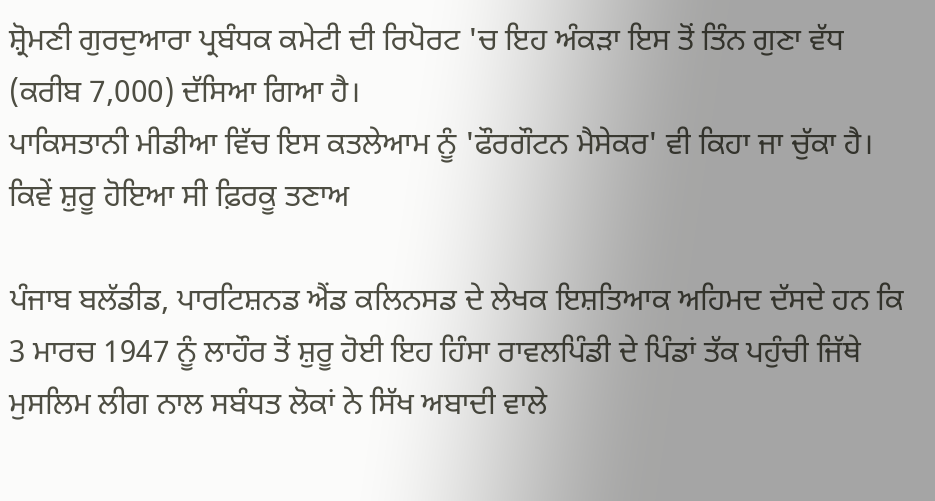ਸ਼੍ਰੋਮਣੀ ਗੁਰਦੁਆਰਾ ਪ੍ਰਬੰਧਕ ਕਮੇਟੀ ਦੀ ਰਿਪੋਰਟ 'ਚ ਇਹ ਅੰਕੜਾ ਇਸ ਤੋਂ ਤਿੰਨ ਗੁਣਾ ਵੱਧ (ਕਰੀਬ 7,000) ਦੱਸਿਆ ਗਿਆ ਹੈ।
ਪਾਕਿਸਤਾਨੀ ਮੀਡੀਆ ਵਿੱਚ ਇਸ ਕਤਲੇਆਮ ਨੂੰ 'ਫੌਰਗੌਟਨ ਮੈਸੇਕਰ' ਵੀ ਕਿਹਾ ਜਾ ਚੁੱਕਾ ਹੈ।
ਕਿਵੇਂ ਸ਼ੁਰੂ ਹੋਇਆ ਸੀ ਫ਼ਿਰਕੂ ਤਣਾਅ

ਪੰਜਾਬ ਬਲੱਡੀਡ, ਪਾਰਟਿਸ਼ਨਡ ਐਂਡ ਕਲਿਨਸਡ ਦੇ ਲੇਖਕ ਇਸ਼ਤਿਆਕ ਅਹਿਮਦ ਦੱਸਦੇ ਹਨ ਕਿ 3 ਮਾਰਚ 1947 ਨੂੰ ਲਾਹੌਰ ਤੋਂ ਸ਼ੁਰੂ ਹੋਈ ਇਹ ਹਿੰਸਾ ਰਾਵਲਪਿੰਡੀ ਦੇ ਪਿੰਡਾਂ ਤੱਕ ਪਹੁੰਚੀ ਜਿੱਥੇ ਮੁਸਲਿਮ ਲੀਗ ਨਾਲ ਸਬੰਧਤ ਲੋਕਾਂ ਨੇ ਸਿੱਖ ਅਬਾਦੀ ਵਾਲੇ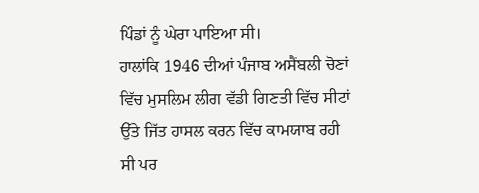ਪਿੰਡਾਂ ਨੂੰ ਘੇਰਾ ਪਾਇਆ ਸੀ।
ਹਾਲਾਂਕਿ 1946 ਦੀਆਂ ਪੰਜਾਬ ਅਸੈਂਬਲੀ ਚੋਣਾਂ ਵਿੱਚ ਮੁਸਲਿਮ ਲੀਗ ਵੱਡੀ ਗਿਣਤੀ ਵਿੱਚ ਸੀਟਾਂ ਉੱਤੇ ਜਿੱਤ ਹਾਸਲ ਕਰਨ ਵਿੱਚ ਕਾਮਯਾਬ ਰਹੀ ਸੀ ਪਰ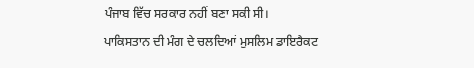ਪੰਜਾਬ ਵਿੱਚ ਸਰਕਾਰ ਨਹੀਂ ਬਣਾ ਸਕੀ ਸੀ।
ਪਾਕਿਸਤਾਨ ਦੀ ਮੰਗ ਦੇ ਚਲਦਿਆਂ ਮੁਸਲਿਮ ਡਾਇਰੈਕਟ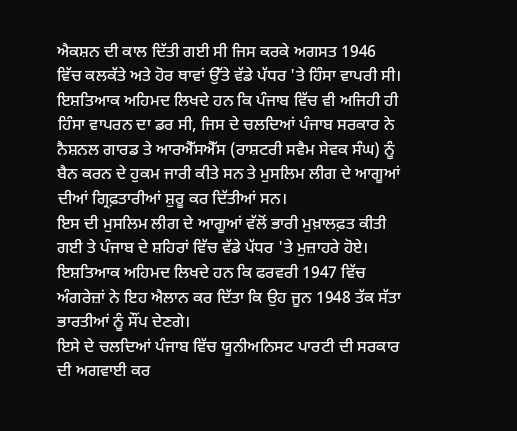ਐਕਸ਼ਨ ਦੀ ਕਾਲ ਦਿੱਤੀ ਗਈ ਸੀ ਜਿਸ ਕਰਕੇ ਅਗਸਤ 1946 ਵਿੱਚ ਕਲਕੱਤੇ ਅਤੇ ਹੋਰ ਥਾਵਾਂ ਉੱਤੇ ਵੱਡੇ ਪੱਧਰ 'ਤੇ ਹਿੰਸਾ ਵਾਪਰੀ ਸੀ।
ਇਸ਼ਤਿਆਕ ਅਹਿਮਦ ਲਿਖਦੇ ਹਨ ਕਿ ਪੰਜਾਬ ਵਿੱਚ ਵੀ ਅਜਿਹੀ ਹੀ ਹਿੰਸਾ ਵਾਪਰਨ ਦਾ ਡਰ ਸੀ, ਜਿਸ ਦੇ ਚਲਦਿਆਂ ਪੰਜਾਬ ਸਰਕਾਰ ਨੇ ਨੈਸ਼ਨਲ ਗਾਰਡ ਤੇ ਆਰਐੱਸਐੱਸ (ਰਾਸ਼ਟਰੀ ਸਵੈਮ ਸੇਵਕ ਸੰਘ) ਨੂੰ ਬੈਨ ਕਰਨ ਦੇ ਹੁਕਮ ਜਾਰੀ ਕੀਤੇ ਸਨ ਤੇ ਮੁਸਲਿਮ ਲੀਗ ਦੇ ਆਗੂਆਂ ਦੀਆਂ ਗ੍ਰਿਫ਼ਤਾਰੀਆਂ ਸ਼ੁਰੂ ਕਰ ਦਿੱਤੀਆਂ ਸਨ।
ਇਸ ਦੀ ਮੁਸਲਿਮ ਲੀਗ ਦੇ ਆਗੂਆਂ ਵੱਲੋਂ ਭਾਰੀ ਮੁਖ਼ਾਲਫ਼ਤ ਕੀਤੀ ਗਈ ਤੇ ਪੰਜਾਬ ਦੇ ਸ਼ਹਿਰਾਂ ਵਿੱਚ ਵੱਡੇ ਪੱਧਰ 'ਤੇ ਮੁਜ਼ਾਹਰੇ ਹੋਏ।
ਇਸ਼ਤਿਆਕ ਅਹਿਮਦ ਲਿਖਦੇ ਹਨ ਕਿ ਫਰਵਰੀ 1947 ਵਿੱਚ ਅੰਗਰੇਜ਼ਾਂ ਨੇ ਇਹ ਐਲਾਨ ਕਰ ਦਿੱਤਾ ਕਿ ਉਹ ਜੂਨ 1948 ਤੱਕ ਸੱਤਾ ਭਾਰਤੀਆਂ ਨੂੰ ਸੌਂਪ ਦੇਣਗੇ।
ਇਸੇ ਦੇ ਚਲਦਿਆਂ ਪੰਜਾਬ ਵਿੱਚ ਯੂਨੀਅਨਿਸਟ ਪਾਰਟੀ ਦੀ ਸਰਕਾਰ ਦੀ ਅਗਵਾਈ ਕਰ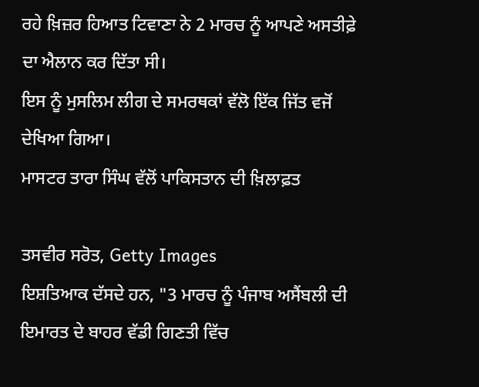ਰਹੇ ਖ਼ਿਜ਼ਰ ਹਿਆਤ ਟਿਵਾਣਾ ਨੇ 2 ਮਾਰਚ ਨੂੰ ਆਪਣੇ ਅਸਤੀਫ਼ੇ ਦਾ ਐਲਾਨ ਕਰ ਦਿੱਤਾ ਸੀ।
ਇਸ ਨੂੰ ਮੁਸਲਿਮ ਲੀਗ ਦੇ ਸਮਰਥਕਾਂ ਵੱਲੋ ਇੱਕ ਜਿੱਤ ਵਜੋਂ ਦੇਖਿਆ ਗਿਆ।
ਮਾਸਟਰ ਤਾਰਾ ਸਿੰਘ ਵੱਲੋਂ ਪਾਕਿਸਤਾਨ ਦੀ ਖ਼ਿਲਾਫ਼ਤ

ਤਸਵੀਰ ਸਰੋਤ, Getty Images
ਇਸ਼ਤਿਆਕ ਦੱਸਦੇ ਹਨ, "3 ਮਾਰਚ ਨੂੰ ਪੰਜਾਬ ਅਸੈਂਬਲੀ ਦੀ ਇਮਾਰਤ ਦੇ ਬਾਹਰ ਵੱਡੀ ਗਿਣਤੀ ਵਿੱਚ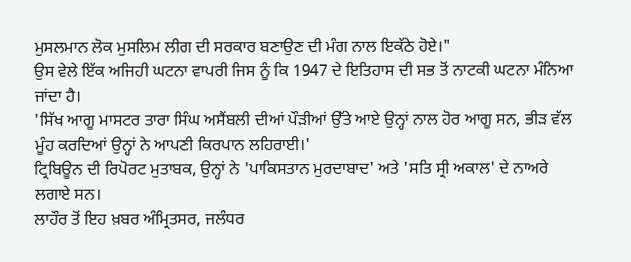ਮੁਸਲਮਾਨ ਲੋਕ ਮੁਸਲਿਮ ਲੀਗ ਦੀ ਸਰਕਾਰ ਬਣਾਉਣ ਦੀ ਮੰਗ ਨਾਲ ਇਕੱਠੇ ਹੋਏ।"
ਉਸ ਵੇਲੇ ਇੱਕ ਅਜਿਹੀ ਘਟਨਾ ਵਾਪਰੀ ਜਿਸ ਨੂੰ ਕਿ 1947 ਦੇ ਇਤਿਹਾਸ ਦੀ ਸਭ ਤੋਂ ਨਾਟਕੀ ਘਟਨਾ ਮੰਨਿਆ ਜਾਂਦਾ ਹੈ।
'ਸਿੱਖ ਆਗੂ ਮਾਸਟਰ ਤਾਰਾ ਸਿੰਘ ਅਸੈਂਬਲੀ ਦੀਆਂ ਪੌੜੀਆਂ ਉੱਤੇ ਆਏ ਉਨ੍ਹਾਂ ਨਾਲ ਹੋਰ ਆਗੂ ਸਨ, ਭੀੜ ਵੱਲ ਮੂੰਹ ਕਰਦਿਆਂ ਉਨ੍ਹਾਂ ਨੇ ਆਪਣੀ ਕਿਰਪਾਨ ਲਹਿਰਾਈ।'
ਟ੍ਰਿਬਿਊਨ ਦੀ ਰਿਪੋਰਟ ਮੁਤਾਬਕ, ਉਨ੍ਹਾਂ ਨੇ 'ਪਾਕਿਸਤਾਨ ਮੁਰਦਾਬਾਦ' ਅਤੇ 'ਸਤਿ ਸ੍ਰੀ ਅਕਾਲ' ਦੇ ਨਾਅਰੇ ਲਗਾਏ ਸਨ।
ਲਾਹੌਰ ਤੋਂ ਇਹ ਖ਼ਬਰ ਅੰਮ੍ਰਿਤਸਰ, ਜਲੰਧਰ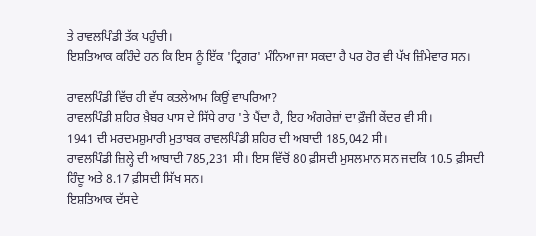ਤੇ ਰਾਵਲਪਿੰਡੀ ਤੱਕ ਪਹੁੰਚੀ।
ਇਸ਼ਤਿਆਕ ਕਹਿੰਦੇ ਹਨ ਕਿ ਇਸ ਨੂੰ ਇੱਕ 'ਟ੍ਰਿਗਰ' ਮੰਨਿਆ ਜਾ ਸਕਦਾ ਹੈ ਪਰ ਹੋਰ ਵੀ ਪੱਖ ਜ਼ਿੰਮੇਵਾਰ ਸਨ।

ਰਾਵਲਪਿੰਡੀ ਵਿੱਚ ਹੀ ਵੱਧ ਕਤਲੇਆਮ ਕਿਉਂ ਵਾਪਰਿਆ?
ਰਾਵਲਪਿੰਡੀ ਸ਼ਹਿਰ ਖ਼ੈਬਰ ਪਾਸ ਦੇ ਸਿੱਧੇ ਰਾਹ 'ਤੇ ਪੈਂਦਾ ਹੈ, ਇਹ ਅੰਗਰੇਜ਼ਾਂ ਦਾ ਫ਼ੌਜੀ ਕੇਂਦਰ ਵੀ ਸੀ।
1941 ਦੀ ਮਰਦਮਸ਼ੁਮਾਰੀ ਮੁਤਾਬਕ ਰਾਵਲਪਿੰਡੀ ਸ਼ਹਿਰ ਦੀ ਅਬਾਦੀ 185,042 ਸੀ।
ਰਾਵਲਪਿੰਡੀ ਜ਼ਿਲ੍ਹੇ ਦੀ ਆਬਾਦੀ 785,231 ਸੀ। ਇਸ ਵਿੱਚੋਂ 80 ਫ਼ੀਸਦੀ ਮੁਸਲਮਾਨ ਸਨ ਜਦਕਿ 10.5 ਫ਼ੀਸਦੀ ਹਿੰਦੂ ਅਤੇ 8.17 ਫ਼ੀਸਦੀ ਸਿੱਖ ਸਨ।
ਇਸ਼ਤਿਆਕ ਦੱਸਦੇ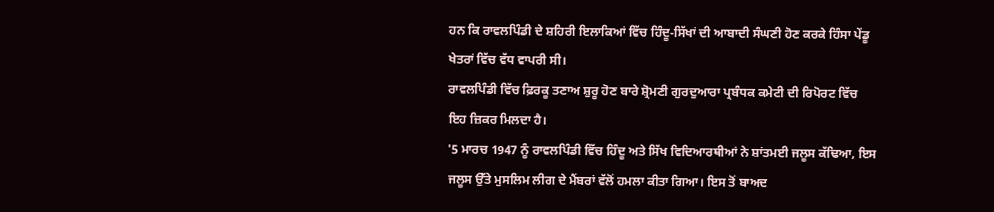ਹਨ ਕਿ ਰਾਵਲਪਿੰਡੀ ਦੇ ਸ਼ਹਿਰੀ ਇਲਾਕਿਆਂ ਵਿੱਚ ਹਿੰਦੂ-ਸਿੱਖਾਂ ਦੀ ਆਬਾਦੀ ਸੰਘਣੀ ਹੋਣ ਕਰਕੇ ਹਿੰਸਾ ਪੇਂਡੂ ਖੇਤਰਾਂ ਵਿੱਚ ਵੱਧ ਵਾਪਰੀ ਸੀ।
ਰਾਵਲਪਿੰਡੀ ਵਿੱਚ ਫ਼ਿਰਕੂ ਤਣਾਅ ਸ਼ੁਰੂ ਹੋਣ ਬਾਰੇ ਸ਼੍ਰੋਮਣੀ ਗੁਰਦੁਆਰਾ ਪ੍ਰਬੰਧਕ ਕਮੇਟੀ ਦੀ ਰਿਪੋਰਟ ਵਿੱਚ ਇਹ ਜ਼ਿਕਰ ਮਿਲਦਾ ਹੈ।
'5 ਮਾਰਚ 1947 ਨੂੰ ਰਾਵਲਪਿੰਡੀ ਵਿੱਚ ਹਿੰਦੂ ਅਤੇ ਸਿੱਖ ਵਿਦਿਆਰਥੀਆਂ ਨੇ ਸ਼ਾਂਤਮਈ ਜਲੂਸ ਕੱਢਿਆ, ਇਸ ਜਲੂਸ ਉੱਤੇ ਮੁਸਲਿਮ ਲੀਗ ਦੇ ਮੈਂਬਰਾਂ ਵੱਲੋਂ ਹਮਲਾ ਕੀਤਾ ਗਿਆ। ਇਸ ਤੋਂ ਬਾਅਦ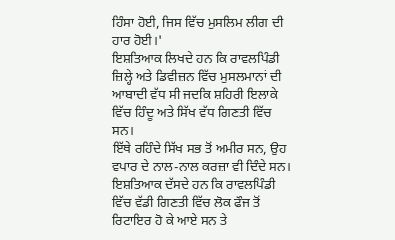ਹਿੰਸਾ ਹੋਈ, ਜਿਸ ਵਿੱਚ ਮੁਸਲਿਮ ਲੀਗ ਦੀ ਹਾਰ ਹੋਈ।'
ਇਸ਼ਤਿਆਕ ਲਿਖਦੇ ਹਨ ਕਿ ਰਾਵਲਪਿੰਡੀ ਜ਼ਿਲ੍ਹੇ ਅਤੇ ਡਿਵੀਜ਼ਨ ਵਿੱਚ ਮੁਸਲਮਾਨਾਂ ਦੀ ਆਬਾਦੀ ਵੱਧ ਸੀ ਜਦਕਿ ਸ਼ਹਿਰੀ ਇਲਾਕੇ ਵਿੱਚ ਹਿੰਦੂ ਅਤੇ ਸਿੱਖ ਵੱਧ ਗਿਣਤੀ ਵਿੱਚ ਸਨ।
ਇੱਥੇ ਰਹਿੰਦੇ ਸਿੱਖ ਸਭ ਤੋਂ ਅਮੀਰ ਸਨ, ਉਹ ਵਪਾਰ ਦੇ ਨਾਲ-ਨਾਲ ਕਰਜ਼ਾ ਵੀ ਦਿੰਦੇ ਸਨ।
ਇਸ਼ਤਿਆਕ ਦੱਸਦੇ ਹਨ ਕਿ ਰਾਵਲਪਿੰਡੀ ਵਿੱਚ ਵੱਡੀ ਗਿਣਤੀ ਵਿੱਚ ਲੋਕ ਫੌਜ ਤੋਂ ਰਿਟਾਇਰ ਹੋ ਕੇ ਆਏ ਸਨ ਤੇ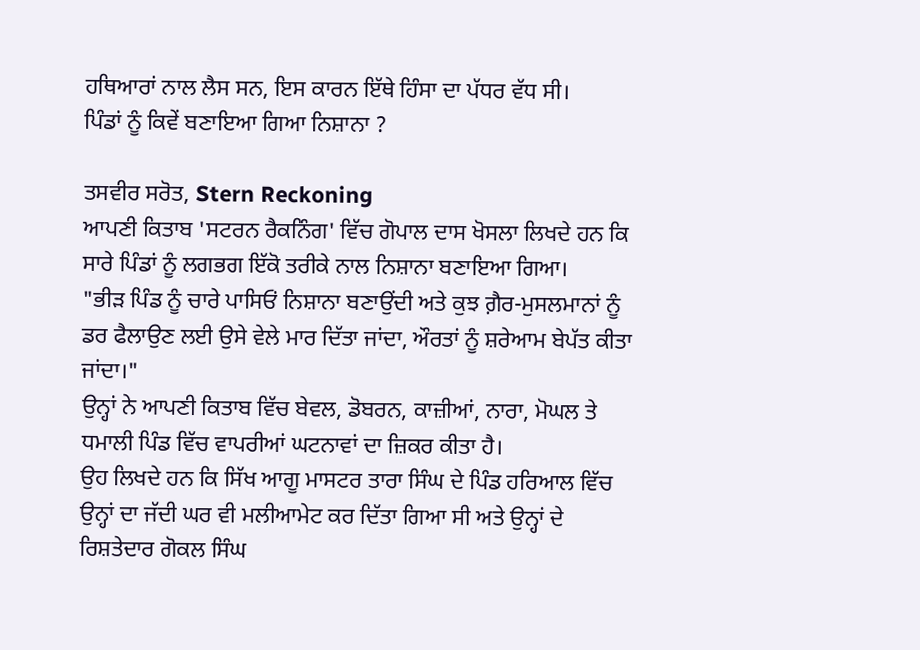ਹਥਿਆਰਾਂ ਨਾਲ ਲੈਸ ਸਨ, ਇਸ ਕਾਰਨ ਇੱਥੇ ਹਿੰਸਾ ਦਾ ਪੱਧਰ ਵੱਧ ਸੀ।
ਪਿੰਡਾਂ ਨੂੰ ਕਿਵੇਂ ਬਣਾਇਆ ਗਿਆ ਨਿਸ਼ਾਨਾ ?

ਤਸਵੀਰ ਸਰੋਤ, Stern Reckoning
ਆਪਣੀ ਕਿਤਾਬ 'ਸਟਰਨ ਰੈਕਨਿੰਗ' ਵਿੱਚ ਗੋਪਾਲ ਦਾਸ ਖੋਸਲਾ ਲਿਖਦੇ ਹਨ ਕਿ ਸਾਰੇ ਪਿੰਡਾਂ ਨੂੰ ਲਗਭਗ ਇੱਕੋ ਤਰੀਕੇ ਨਾਲ ਨਿਸ਼ਾਨਾ ਬਣਾਇਆ ਗਿਆ।
"ਭੀੜ ਪਿੰਡ ਨੂੰ ਚਾਰੇ ਪਾਸਿਓਂ ਨਿਸ਼ਾਨਾ ਬਣਾਉਂਦੀ ਅਤੇ ਕੁਝ ਗ਼ੈਰ-ਮੁਸਲਮਾਨਾਂ ਨੂੰ ਡਰ ਫੈਲਾਉਣ ਲਈ ਉਸੇ ਵੇਲੇ ਮਾਰ ਦਿੱਤਾ ਜਾਂਦਾ, ਔਰਤਾਂ ਨੂੰ ਸ਼ਰੇਆਮ ਬੇਪੱਤ ਕੀਤਾ ਜਾਂਦਾ।"
ਉਨ੍ਹਾਂ ਨੇ ਆਪਣੀ ਕਿਤਾਬ ਵਿੱਚ ਬੇਵਲ, ਡੋਬਰਨ, ਕਾਜ਼ੀਆਂ, ਨਾਰਾ, ਮੋਘਲ ਤੇ ਧਮਾਲੀ ਪਿੰਡ ਵਿੱਚ ਵਾਪਰੀਆਂ ਘਟਨਾਵਾਂ ਦਾ ਜ਼ਿਕਰ ਕੀਤਾ ਹੈ।
ਉਹ ਲਿਖਦੇ ਹਨ ਕਿ ਸਿੱਖ ਆਗੂ ਮਾਸਟਰ ਤਾਰਾ ਸਿੰਘ ਦੇ ਪਿੰਡ ਹਰਿਆਲ ਵਿੱਚ ਉਨ੍ਹਾਂ ਦਾ ਜੱਦੀ ਘਰ ਵੀ ਮਲੀਆਮੇਟ ਕਰ ਦਿੱਤਾ ਗਿਆ ਸੀ ਅਤੇ ਉਨ੍ਹਾਂ ਦੇ ਰਿਸ਼ਤੇਦਾਰ ਗੋਕਲ ਸਿੰਘ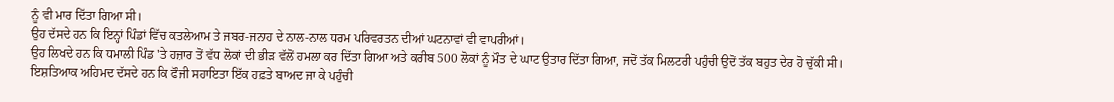ਨੂੰ ਵੀ ਮਾਰ ਦਿੱਤਾ ਗਿਆ ਸੀ।
ਉਹ ਦੱਸਦੇ ਹਨ ਕਿ ਇਨ੍ਹਾਂ ਪਿੰਡਾਂ ਵਿੱਚ ਕਤਲੇਆਮ ਤੇ ਜਬਰ-ਜਨਾਹ ਦੇ ਨਾਲ-ਨਾਲ ਧਰਮ ਪਰਿਵਰਤਨ ਦੀਆਂ ਘਟਨਾਵਾਂ ਵੀ ਵਾਪਰੀਆਂ।
ਉਹ ਲਿਖਦੇ ਹਨ ਕਿ ਧਮਾਲੀ ਪਿੰਡ 'ਤੇ ਹਜ਼ਾਰ ਤੋਂ ਵੱਧ ਲੋਕਾਂ ਦੀ ਭੀੜ ਵੱਲੋਂ ਹਮਲਾ ਕਰ ਦਿੱਤਾ ਗਿਆ ਅਤੇ ਕਰੀਬ 500 ਲੋਕਾਂ ਨੂੰ ਮੌਤ ਦੇ ਘਾਟ ਉਤਾਰ ਦਿੱਤਾ ਗਿਆ, ਜਦੋਂ ਤੱਕ ਮਿਲਟਰੀ ਪਹੁੰਚੀ ਉਦੋਂ ਤੱਕ ਬਹੁਤ ਦੇਰ ਹੋ ਚੁੱਕੀ ਸੀ।
ਇਸ਼ਤਿਆਕ ਅਹਿਮਦ ਦੱਸਦੇ ਹਨ ਕਿ ਫੌਜੀ ਸਹਾਇਤਾ ਇੱਕ ਹਫ਼ਤੇ ਬਾਅਦ ਜਾ ਕੇ ਪਹੁੰਚੀ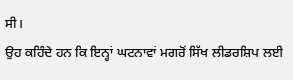ਸੀ।
ਉਹ ਕਹਿੰਦੇ ਹਨ ਕਿ ਇਨ੍ਹਾਂ ਘਟਨਾਵਾਂ ਮਗਰੋਂ ਸਿੱਖ ਲੀਡਰਸ਼ਿਪ ਲਈ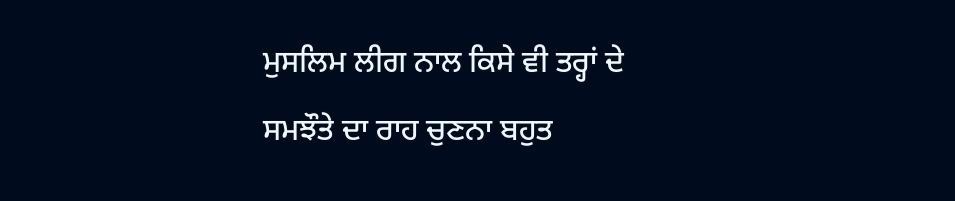ਮੁਸਲਿਮ ਲੀਗ ਨਾਲ ਕਿਸੇ ਵੀ ਤਰ੍ਹਾਂ ਦੇ ਸਮਝੌਤੇ ਦਾ ਰਾਹ ਚੁਣਨਾ ਬਹੁਤ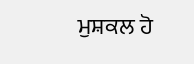ਮੁਸ਼ਕਲ ਹੋ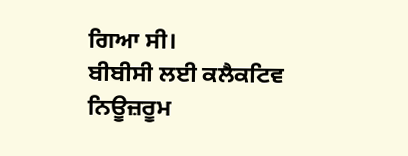ਗਿਆ ਸੀ।
ਬੀਬੀਸੀ ਲਈ ਕਲੈਕਟਿਵ ਨਿਊਜ਼ਰੂਮ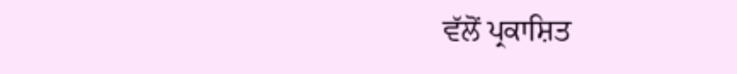ਵੱਲੋਂ ਪ੍ਰਕਾਸ਼ਿਤ